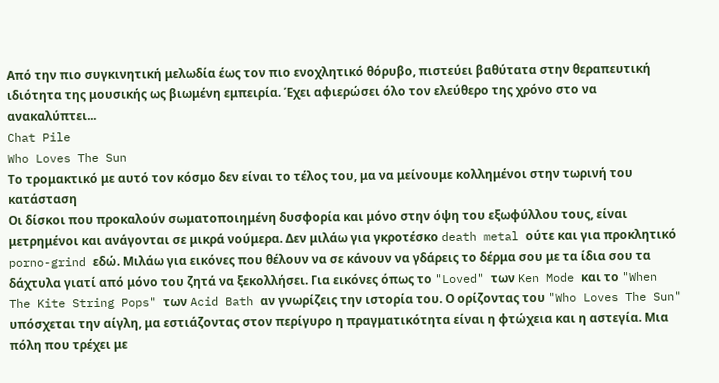Από την πιο συγκινητική μελωδία έως τον πιο ενοχλητικό θόρυβο, πιστεύει βαθύτατα στην θεραπευτική ιδιότητα της μουσικής ως βιωμένη εμπειρία. Έχει αφιερώσει όλο τον ελεύθερο της χρόνο στο να ανακαλύπτει...
Chat Pile
Who Loves The Sun
Το τρομακτικό με αυτό τον κόσμο δεν είναι το τέλος του, μα να μείνουμε κολλημένοι στην τωρινή του κατάσταση
Οι δίσκοι που προκαλούν σωματοποιημένη δυσφορία και μόνο στην όψη του εξωφύλλου τους, είναι μετρημένοι και ανάγονται σε μικρά νούμερα. Δεν μιλάω για γκροτέσκο death metal ούτε και για προκλητικό porno-grind εδώ. Μιλάω για εικόνες που θέλουν να σε κάνουν να γδάρεις το δέρμα σου με τα ίδια σου τα δάχτυλα γιατί από μόνο του ζητά να ξεκολλήσει. Για εικόνες όπως το "Loved" των Ken Mode και το "When The Kite String Pops" των Acid Bath αν γνωρίζεις την ιστορία του. Ο ορίζοντας του "Who Loves The Sun" υπόσχεται την αίγλη, μα εστιάζοντας στον περίγυρο η πραγματικότητα είναι η φτώχεια και η αστεγία. Μια πόλη που τρέχει με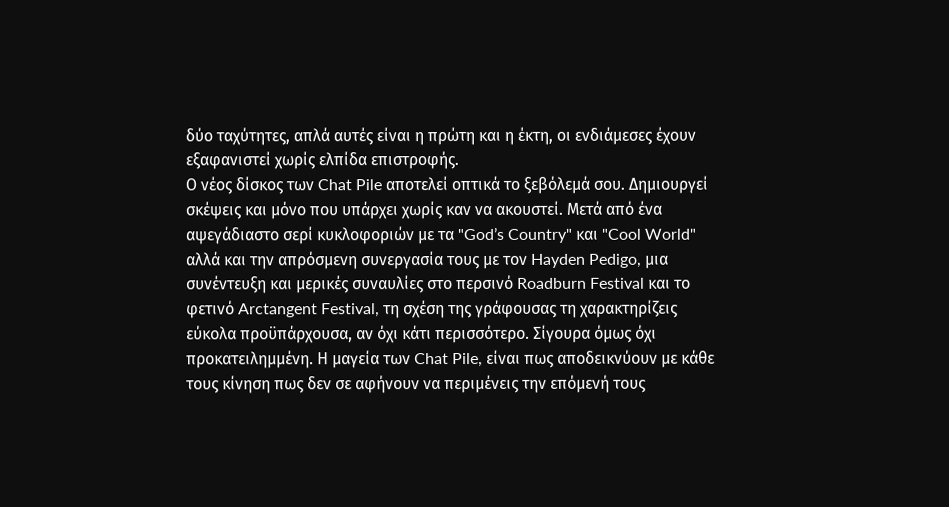δύο ταχύτητες, απλά αυτές είναι η πρώτη και η έκτη, οι ενδιάμεσες έχουν εξαφανιστεί χωρίς ελπίδα επιστροφής.
Ο νέος δίσκος των Chat Pile αποτελεί οπτικά το ξεβόλεμά σου. Δημιουργεί σκέψεις και μόνο που υπάρχει χωρίς καν να ακουστεί. Μετά από ένα αψεγάδιαστο σερί κυκλοφοριών με τα "God’s Country" και "Cool World" αλλά και την απρόσμενη συνεργασία τους με τον Hayden Pedigo, μια συνέντευξη και μερικές συναυλίες στο περσινό Roadburn Festival και το φετινό Arctangent Festival, τη σχέση της γράφουσας τη χαρακτηρίζεις εύκολα προϋπάρχουσα, αν όχι κάτι περισσότερο. Σίγουρα όμως όχι προκατειλημμένη. Η μαγεία των Chat Pile, είναι πως αποδεικνύουν με κάθε τους κίνηση πως δεν σε αφήνουν να περιμένεις την επόμενή τους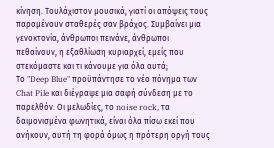κίνηση. Τουλάχιστον μουσικά, γιατί οι απόψεις τους παραμένουν σταθερές σαν βράχος. Συμβαίνει μια γενοκτονία, άνθρωποι πεινάνε, άνθρωποι πεθαίνουν, η εξαθλίωση κυριαρχεί, εμείς που στεκόμαστε και τι κάνουμε για όλα αυτά;
Το "Deep Blue" προϋπάντησε το νέο πόνημα των Chat Pile και διέγραψε μια σαφή σύνδεση με το παρελθόν. Οι μελωδίες, το noise rock, τα δαιμονισμένα φωνητικά, είναι όλα πίσω εκεί που ανήκουν, αυτή τη φορά όμως η πρότερη οργή τους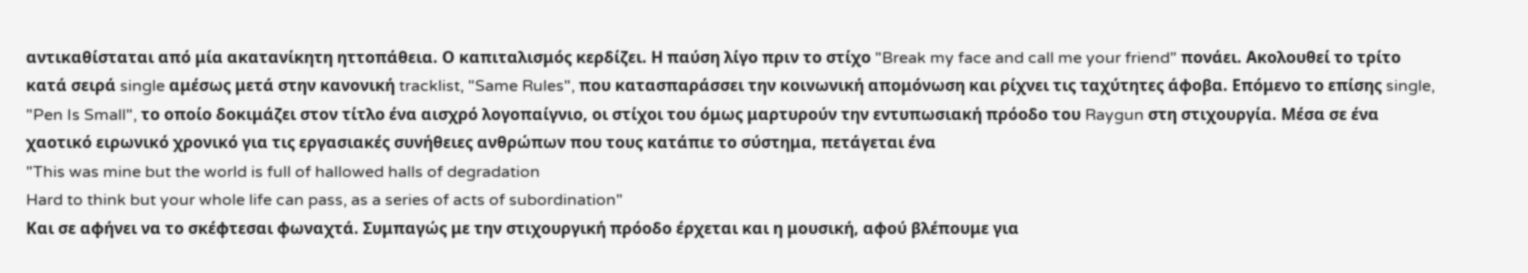αντικαθίσταται από μία ακατανίκητη ηττοπάθεια. Ο καπιταλισμός κερδίζει. Η παύση λίγο πριν το στίχο "Break my face and call me your friend" πονάει. Ακολουθεί το τρίτο κατά σειρά single αμέσως μετά στην κανονική tracklist, "Same Rules", που κατασπαράσσει την κοινωνική απομόνωση και ρίχνει τις ταχύτητες άφοβα. Επόμενο το επίσης single, "Pen Is Small", το οποίο δοκιμάζει στον τίτλο ένα αισχρό λογοπαίγνιο, οι στίχοι του όμως μαρτυρούν την εντυπωσιακή πρόοδο του Raygun στη στιχουργία. Μέσα σε ένα χαοτικό ειρωνικό χρονικό για τις εργασιακές συνήθειες ανθρώπων που τους κατάπιε το σύστημα, πετάγεται ένα
"This was mine but the world is full of hallowed halls of degradation
Hard to think but your whole life can pass, as a series of acts of subordination"
Και σε αφήνει να το σκέφτεσαι φωναχτά. Συμπαγώς με την στιχουργική πρόοδο έρχεται και η μουσική, αφού βλέπουμε για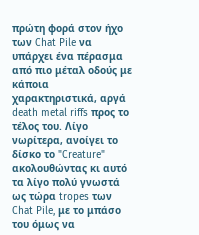πρώτη φορά στον ήχο των Chat Pile να υπάρχει ένα πέρασμα από πιο μέταλ οδούς με κάποια χαρακτηριστικά, αργά death metal riffs προς το τέλος του. Λίγο νωρίτερα, ανοίγει το δίσκο το "Creature" ακολουθώντας κι αυτό τα λίγο πολύ γνωστά ως τώρα tropes των Chat Pile, με το μπάσο του όμως να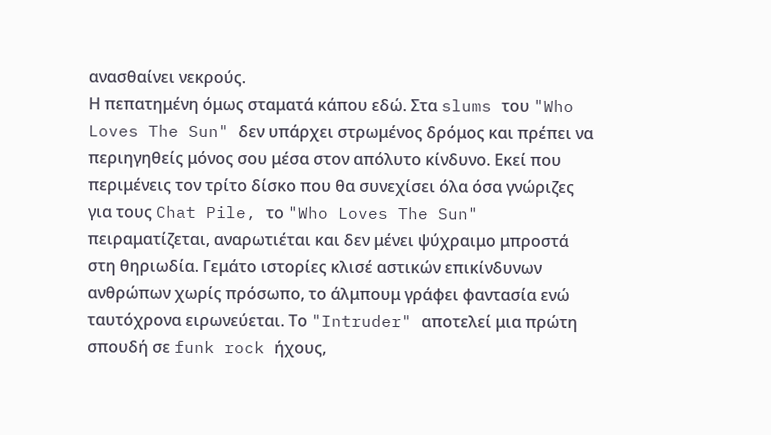ανασθαίνει νεκρούς.
Η πεπατημένη όμως σταματά κάπου εδώ. Στα slums του "Who Loves The Sun" δεν υπάρχει στρωμένος δρόμος και πρέπει να περιηγηθείς μόνος σου μέσα στον απόλυτο κίνδυνο. Εκεί που περιμένεις τον τρίτο δίσκο που θα συνεχίσει όλα όσα γνώριζες για τους Chat Pile, το "Who Loves The Sun" πειραματίζεται, αναρωτιέται και δεν μένει ψύχραιμο μπροστά στη θηριωδία. Γεμάτο ιστορίες κλισέ αστικών επικίνδυνων ανθρώπων χωρίς πρόσωπο, το άλμπουμ γράφει φαντασία ενώ ταυτόχρονα ειρωνεύεται. Το "Intruder" αποτελεί μια πρώτη σπουδή σε funk rock ήχους,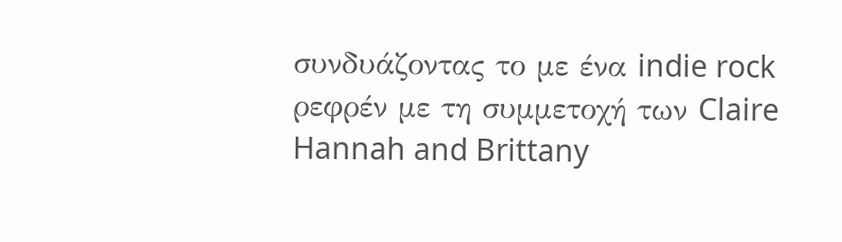συνδυάζοντας το με ένα indie rock ρεφρέν με τη συμμετοχή των Claire Hannah and Brittany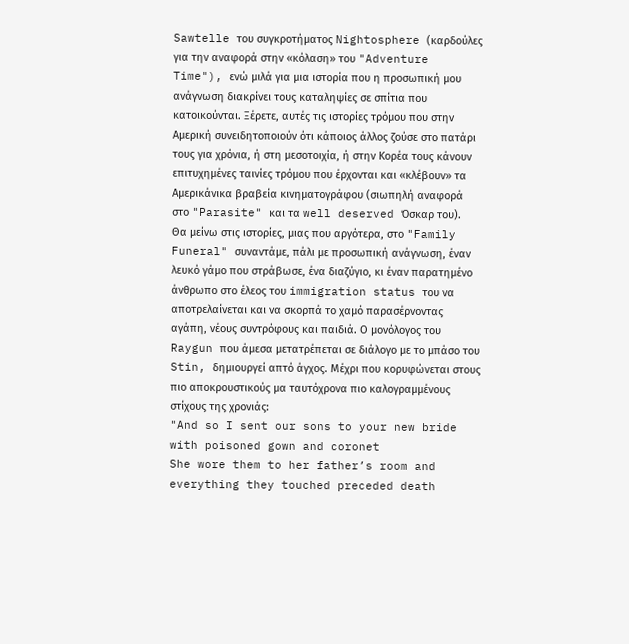Sawtelle του συγκροτήματος Nightosphere (καρδούλες για την αναφορά στην «κόλαση» του "Adventure Time"), ενώ μιλά για μια ιστορία που η προσωπική μου ανάγνωση διακρίνει τους καταληψίες σε σπίτια που κατοικούνται. Ξέρετε, αυτές τις ιστορίες τρόμου που στην Αμερική συνειδητοποιούν ότι κάποιος άλλος ζούσε στο πατάρι τους για χρόνια, ή στη μεσοτοιχία, ή στην Κορέα τους κάνουν επιτυχημένες ταινίες τρόμου που έρχονται και «κλέβουν» τα Αμερικάνικα βραβεία κινηματογράφου (σιωπηλή αναφορά στο "Parasite" και τα well deserved Όσκαρ του).
Θα μείνω στις ιστορίες, μιας που αργότερα, στο "Family Funeral" συναντάμε, πάλι με προσωπική ανάγνωση, έναν λευκό γάμο που στράβωσε, ένα διαζύγιο, κι έναν παρατημένο άνθρωπο στο έλεος του immigration status του να αποτρελαίνεται και να σκορπά το χαμό παρασέρνοντας αγάπη, νέους συντρόφους και παιδιά. Ο μονόλογος του Raygun που άμεσα μετατρέπεται σε διάλογο με το μπάσο του Stin, δημιουργεί απτό άγχος. Μέχρι που κορυφώνεται στους πιο αποκρουστικούς μα ταυτόχρονα πιο καλογραμμένους στίχους της χρονιάς:
"And so I sent our sons to your new bride with poisoned gown and coronet
She wore them to her father’s room and everything they touched preceded death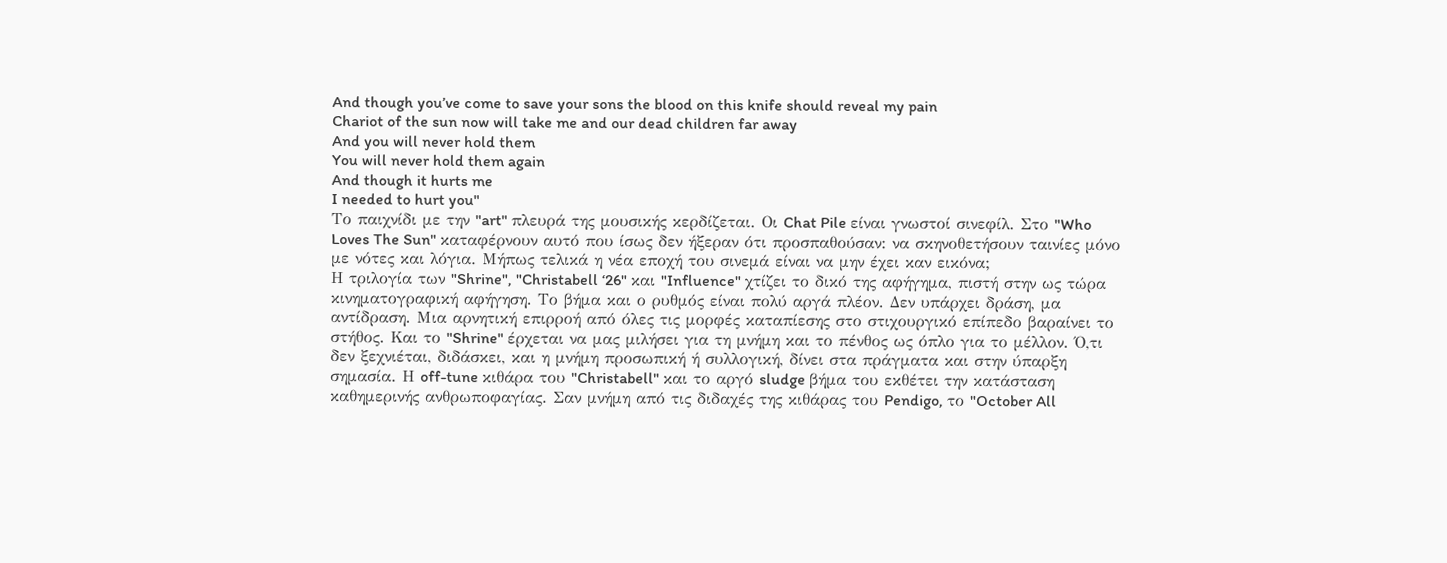And though you’ve come to save your sons the blood on this knife should reveal my pain
Chariot of the sun now will take me and our dead children far away
And you will never hold them
You will never hold them again
And though it hurts me
I needed to hurt you"
Το παιχνίδι με την "art" πλευρά της μουσικής κερδίζεται. Οι Chat Pile είναι γνωστοί σινεφίλ. Στο "Who Loves The Sun" καταφέρνουν αυτό που ίσως δεν ήξεραν ότι προσπαθούσαν: να σκηνοθετήσουν ταινίες μόνο με νότες και λόγια. Μήπως τελικά η νέα εποχή του σινεμά είναι να μην έχει καν εικόνα;
Η τριλογία των "Shrine", "Christabell ‘26" και "Influence" χτίζει το δικό της αφήγημα, πιστή στην ως τώρα κινηματογραφική αφήγηση. Το βήμα και ο ρυθμός είναι πολύ αργά πλέον. Δεν υπάρχει δράση, μα αντίδραση. Μια αρνητική επιρροή από όλες τις μορφές καταπίεσης στο στιχουργικό επίπεδο βαραίνει το στήθος. Και το "Shrine" έρχεται να μας μιλήσει για τη μνήμη και το πένθος ως όπλο για το μέλλον. Ό,τι δεν ξεχνιέται, διδάσκει, και η μνήμη προσωπική ή συλλογική, δίνει στα πράγματα και στην ύπαρξη σημασία. Η off-tune κιθάρα του "Christabell" και το αργό sludge βήμα του εκθέτει την κατάσταση καθημερινής ανθρωποφαγίας. Σαν μνήμη από τις διδαχές της κιθάρας του Pendigo, το "October All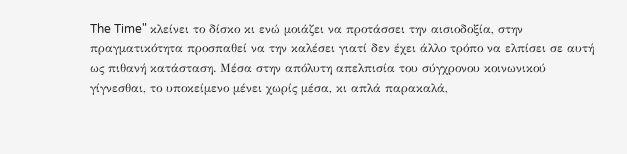The Time" κλείνει το δίσκο κι ενώ μοιάζει να προτάσσει την αισιοδοξία, στην πραγματικότητα προσπαθεί να την καλέσει γιατί δεν έχει άλλο τρόπο να ελπίσει σε αυτή ως πιθανή κατάσταση. Μέσα στην απόλυτη απελπισία του σύγχρονου κοινωνικού γίγνεσθαι, το υποκείμενο μένει χωρίς μέσα, κι απλά παρακαλά,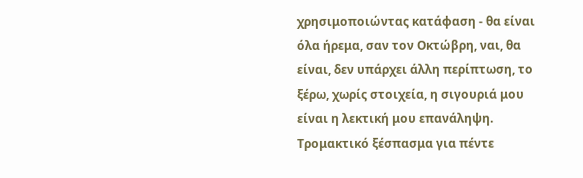χρησιμοποιώντας κατάφαση - θα είναι όλα ήρεμα, σαν τον Οκτώβρη, ναι, θα είναι, δεν υπάρχει άλλη περίπτωση, το ξέρω, χωρίς στοιχεία, η σιγουριά μου είναι η λεκτική μου επανάληψη. Τρομακτικό ξέσπασμα για πέντε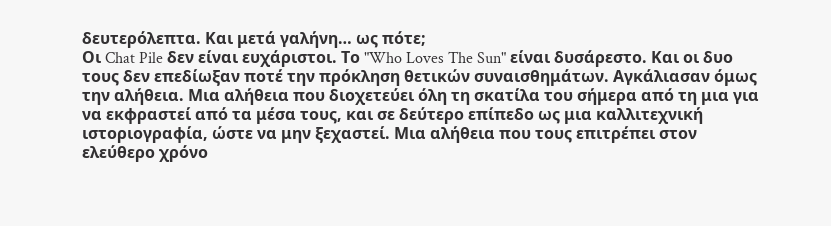δευτερόλεπτα. Και μετά γαλήνη… ως πότε;
Οι Chat Pile δεν είναι ευχάριστοι. Το "Who Loves The Sun" είναι δυσάρεστο. Και οι δυο τους δεν επεδίωξαν ποτέ την πρόκληση θετικών συναισθημάτων. Αγκάλιασαν όμως την αλήθεια. Μια αλήθεια που διοχετεύει όλη τη σκατίλα του σήμερα από τη μια για να εκφραστεί από τα μέσα τους, και σε δεύτερο επίπεδο ως μια καλλιτεχνική ιστοριογραφία, ώστε να μην ξεχαστεί. Μια αλήθεια που τους επιτρέπει στον ελεύθερο χρόνο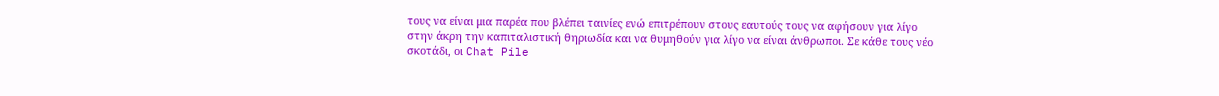τους να είναι μια παρέα που βλέπει ταινίες ενώ επιτρέπουν στους εαυτούς τους να αφήσουν για λίγο στην άκρη την καπιταλιστική θηριωδία και να θυμηθούν για λίγο να είναι άνθρωποι. Σε κάθε τους νέο σκοτάδι, οι Chat Pile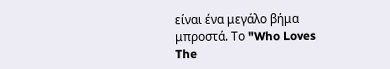είναι ένα μεγάλο βήμα μπροστά. Το "Who Loves The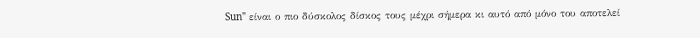Sun" είναι ο πιο δύσκολος δίσκος τους μέχρι σήμερα κι αυτό από μόνο του αποτελεί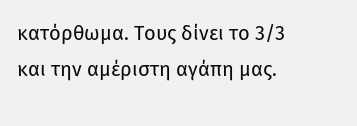κατόρθωμα. Τους δίνει το 3/3 και την αμέριστη αγάπη μας.